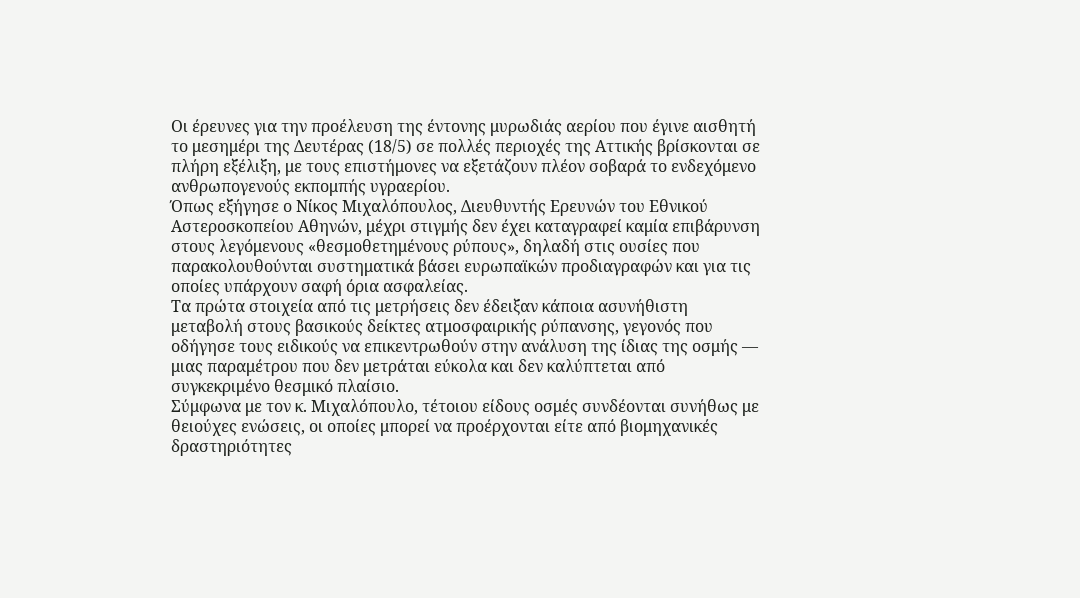Οι έρευνες για την προέλευση της έντονης μυρωδιάς αερίου που έγινε αισθητή το μεσημέρι της Δευτέρας (18/5) σε πολλές περιοχές της Αττικής βρίσκονται σε πλήρη εξέλιξη, με τους επιστήμονες να εξετάζουν πλέον σοβαρά το ενδεχόμενο ανθρωπογενούς εκπομπής υγραερίου.
Όπως εξήγησε ο Νίκος Μιχαλόπουλος, Διευθυντής Ερευνών του Εθνικού Αστεροσκοπείου Αθηνών, μέχρι στιγμής δεν έχει καταγραφεί καμία επιβάρυνση στους λεγόμενους «θεσμοθετημένους ρύπους», δηλαδή στις ουσίες που παρακολουθούνται συστηματικά βάσει ευρωπαϊκών προδιαγραφών και για τις οποίες υπάρχουν σαφή όρια ασφαλείας.
Τα πρώτα στοιχεία από τις μετρήσεις δεν έδειξαν κάποια ασυνήθιστη μεταβολή στους βασικούς δείκτες ατμοσφαιρικής ρύπανσης, γεγονός που οδήγησε τους ειδικούς να επικεντρωθούν στην ανάλυση της ίδιας της οσμής — μιας παραμέτρου που δεν μετράται εύκολα και δεν καλύπτεται από συγκεκριμένο θεσμικό πλαίσιο.
Σύμφωνα με τον κ. Μιχαλόπουλο, τέτοιου είδους οσμές συνδέονται συνήθως με θειούχες ενώσεις, οι οποίες μπορεί να προέρχονται είτε από βιομηχανικές δραστηριότητες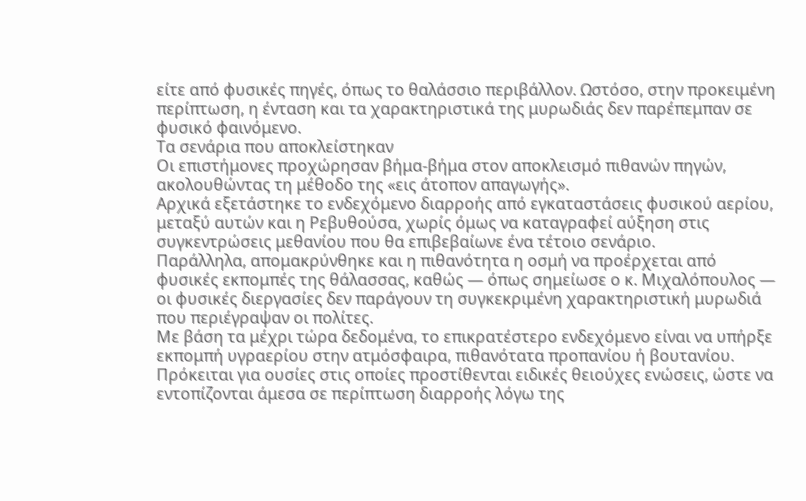είτε από φυσικές πηγές, όπως το θαλάσσιο περιβάλλον. Ωστόσο, στην προκειμένη περίπτωση, η ένταση και τα χαρακτηριστικά της μυρωδιάς δεν παρέπεμπαν σε φυσικό φαινόμενο.
Τα σενάρια που αποκλείστηκαν
Οι επιστήμονες προχώρησαν βήμα-βήμα στον αποκλεισμό πιθανών πηγών, ακολουθώντας τη μέθοδο της «εις άτοπον απαγωγής».
Αρχικά εξετάστηκε το ενδεχόμενο διαρροής από εγκαταστάσεις φυσικού αερίου, μεταξύ αυτών και η Ρεβυθούσα, χωρίς όμως να καταγραφεί αύξηση στις συγκεντρώσεις μεθανίου που θα επιβεβαίωνε ένα τέτοιο σενάριο.
Παράλληλα, απομακρύνθηκε και η πιθανότητα η οσμή να προέρχεται από φυσικές εκπομπές της θάλασσας, καθώς — όπως σημείωσε ο κ. Μιχαλόπουλος — οι φυσικές διεργασίες δεν παράγουν τη συγκεκριμένη χαρακτηριστική μυρωδιά που περιέγραψαν οι πολίτες.
Με βάση τα μέχρι τώρα δεδομένα, το επικρατέστερο ενδεχόμενο είναι να υπήρξε εκπομπή υγραερίου στην ατμόσφαιρα, πιθανότατα προπανίου ή βουτανίου. Πρόκειται για ουσίες στις οποίες προστίθενται ειδικές θειούχες ενώσεις, ώστε να εντοπίζονται άμεσα σε περίπτωση διαρροής λόγω της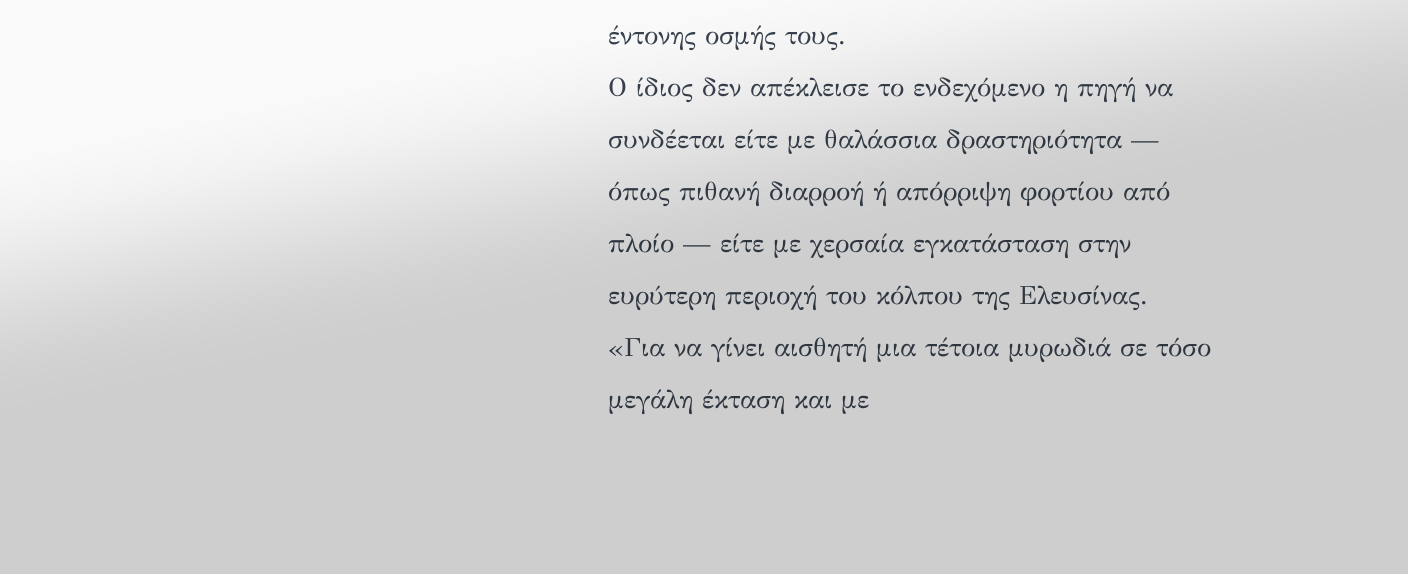έντονης οσμής τους.
Ο ίδιος δεν απέκλεισε το ενδεχόμενο η πηγή να συνδέεται είτε με θαλάσσια δραστηριότητα — όπως πιθανή διαρροή ή απόρριψη φορτίου από πλοίο — είτε με χερσαία εγκατάσταση στην ευρύτερη περιοχή του κόλπου της Ελευσίνας.
«Για να γίνει αισθητή μια τέτοια μυρωδιά σε τόσο μεγάλη έκταση και με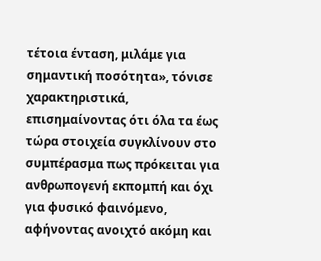τέτοια ένταση, μιλάμε για σημαντική ποσότητα», τόνισε χαρακτηριστικά, επισημαίνοντας ότι όλα τα έως τώρα στοιχεία συγκλίνουν στο συμπέρασμα πως πρόκειται για ανθρωπογενή εκπομπή και όχι για φυσικό φαινόμενο, αφήνοντας ανοιχτό ακόμη και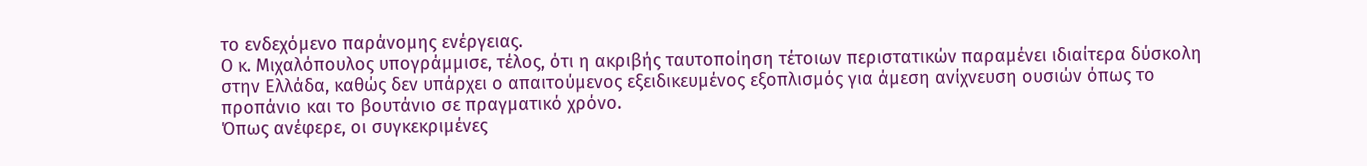το ενδεχόμενο παράνομης ενέργειας.
Ο κ. Μιχαλόπουλος υπογράμμισε, τέλος, ότι η ακριβής ταυτοποίηση τέτοιων περιστατικών παραμένει ιδιαίτερα δύσκολη στην Ελλάδα, καθώς δεν υπάρχει ο απαιτούμενος εξειδικευμένος εξοπλισμός για άμεση ανίχνευση ουσιών όπως το προπάνιο και το βουτάνιο σε πραγματικό χρόνο.
Όπως ανέφερε, οι συγκεκριμένες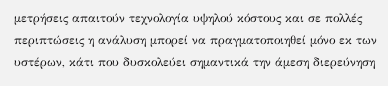μετρήσεις απαιτούν τεχνολογία υψηλού κόστους και σε πολλές περιπτώσεις η ανάλυση μπορεί να πραγματοποιηθεί μόνο εκ των υστέρων, κάτι που δυσκολεύει σημαντικά την άμεση διερεύνηση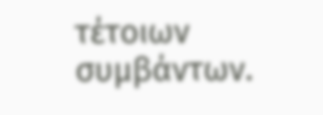τέτοιων συμβάντων.